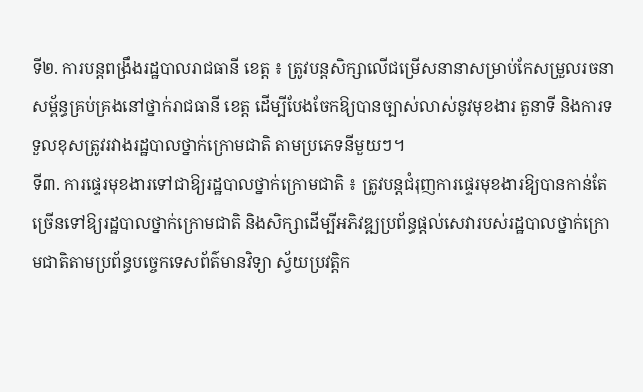ទី២. ការបន្តពង្រឹងរដ្ឋបាលរាជធានី ខេត្ត ៖ ត្រូវបន្តសិក្សាលើជម្រើសនានាសម្រាប់កែសម្រួលរចនាសម្ព័ន្ធគ្រប់គ្រងនៅថ្នាក់រាជធានី ខេត្ត ដើម្បីបែងចែកឱ្យបានច្បាស់លាស់នូវមុខងារ តួនាទី និងការទទួលខុសត្រូវរវាងរដ្ឋបាលថ្នាក់ក្រោមជាតិ តាមប្រភេទនីមួយៗ។
ទី៣. ការផ្ទេរមុខងារទៅជាឱ្យរដ្ឋបាលថ្នាក់ក្រោមជាតិ ៖ ត្រូវបន្តជំរុញការផ្ទេរមុខងារឱ្យបានកាន់តែច្រើនទៅឱ្យរដ្ឋបាលថ្នាក់ក្រោមជាតិ និងសិក្សាដើម្បីអភិវឌ្ឍប្រព័ន្ធផ្តល់សេវារបស់រដ្ឋបាលថ្នាក់ក្រោមជាតិតាមប្រព័ន្ធបច្ចេកទេសព័ត៌មានវិទ្យា ស្វ័យប្រវត្តិក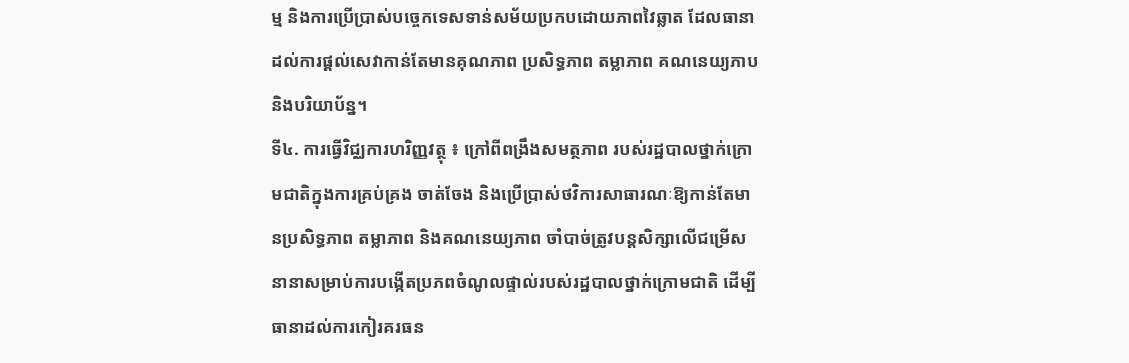ម្ម និងការប្រើប្រាស់បច្ចេកទេសទាន់សម័យប្រកបដោយភាពវៃឆ្លាត ដែលធានាដល់ការផ្តល់សេវាកាន់តែមានគុណភាព ប្រសិទ្ធភាព តម្លាភាព គណនេយ្យភាប និងបរិយាប័ន្ន។
ទី៤. ការធ្វើវិជ្ឈការហរិញ្ញវត្ថុ ៖ ក្រៅពីពង្រឹងសមត្ថភាព របស់រដ្ឋបាលថ្នាក់ក្រោមជាតិក្នុងការគ្រប់គ្រង ចាត់ចែង និងប្រើប្រាស់ថវិការសាធារណៈឱ្យកាន់តែមានប្រសិទ្ធភាព តម្លាភាព និងគណនេយ្យភាព ចាំបាច់ត្រូវបន្តសិក្សាលើជម្រើសនានាសម្រាប់ការបង្កើតប្រភពចំណូលផ្ទាល់របស់រដ្ឋបាលថ្នាក់ក្រោមជាតិ ដើម្បីធានាដល់ការកៀរគរធន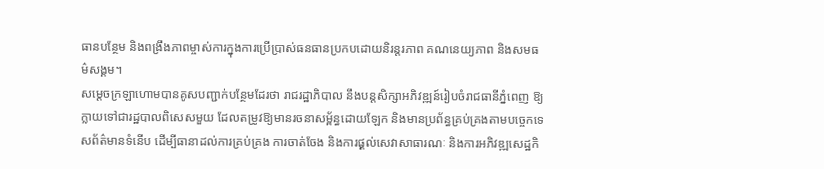ធានបន្ថែម និងពង្រឹងភាពម្ចាស់ការក្នុងការប្រើប្រាស់ធនធានប្រកបដោយនិរន្តរភាព គណនេយ្យភាព និងសមធម៌សង្គម។
សម្តេចក្រឡាហោមបានគូសបញ្ជាក់បន្ថែមដែរថា រាជរដ្ឋាភិបាល នឹងបន្តសិក្សាអភិវឌ្ឍន៍រៀបចំរាជធានីភ្នំពេញ ឱ្យក្លាយទៅជារដ្ឋបាលពិសេសមួយ ដែលតម្រូវឱ្យមានរចនាសម្ព័ន្ធដោយឡែក និងមានប្រព័ន្ធគ្រប់គ្រងតាមបច្ចេកទេសព័ត៌មានទំនើប ដើម្បីធានាដល់ការគ្រប់គ្រង ការចាត់ចែង និងការផុ្តល់សេវាសាធារណៈ និងការអភិវឌ្ឍសេដ្ឋកិ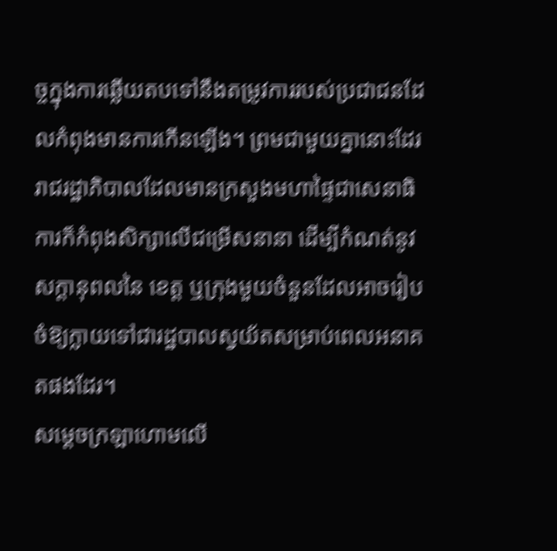ច្ចក្នុងការឆ្លើយតបទៅនឹងតម្រូវការរបស់ប្រជាជនដែលកំពុងមានការកើនឡើង។ ព្រមជាមួយគ្នានោះដែរ រាជរដ្ឋាភិបាលដែលមានក្រសួងមហាផ្ទៃជាសេនាធិការក៏កំពុងសិក្សាលើជម្រើសនានា ដើម្បីកំណត់នូវសក្តានុពលនៃ ខេត្ត ឬក្រុងមួយចំនួនដែលអាចរៀបចំឱ្យក្លាយទៅជារដ្ឋបាលស្វយ័តសម្រាប់ពេលអនាគតផងដែរ។
សម្តេចក្រឡាហោមលើ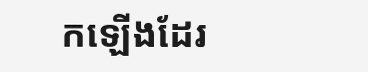កឡើងដែរ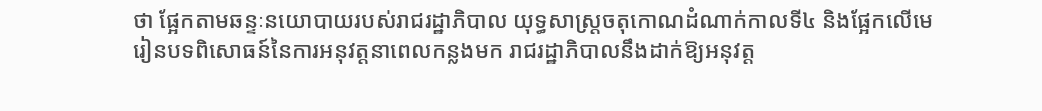ថា ផ្អែកតាមឆន្ទៈនយោបាយរបស់រាជរដ្ឋាភិបាល យុទ្ធសាស្ត្រចតុកោណដំណាក់កាលទី៤ និងផ្អែកលើមេរៀនបទពិសោធន៍នៃការអនុវត្តនាពេលកន្លងមក រាជរដ្ឋាភិបាលនឹងដាក់ឱ្យអនុវត្ត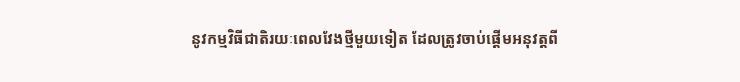នូវកម្មវិធីជាតិរយៈពេលវែងថ្មីមួយទៀត ដែលត្រូវចាប់ផ្ដើមអនុវត្តពី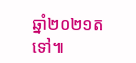ឆ្នាំ២០២១តទៅ៕